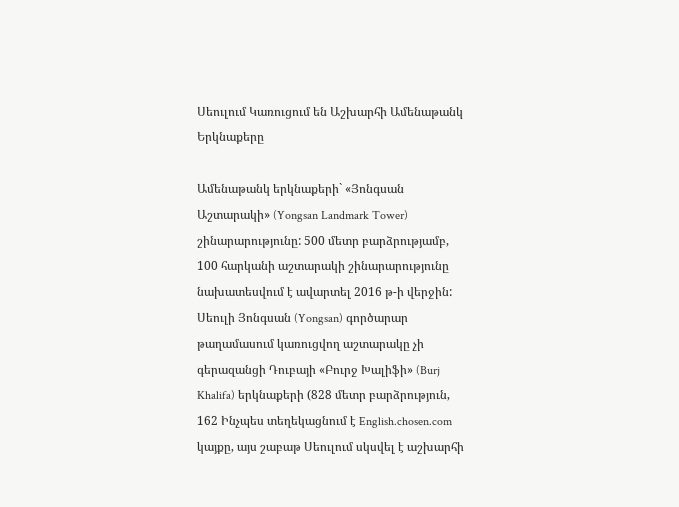Սեուլում Կառուցում են Աշխարհի Ամենաթանկ Երկնաքերը

Ամենաթանկ երկնաքերի` «Յոնգսան Աշտարակի» (Yongsan Landmark Tower) շինարարությունը: 500 մետր բարձրությամբ, 100 հարկանի աշտարակի շինարարությունը նախատեսվում է ավարտել 2016 թ-ի վերջին: Սեուլի Յոնգսան (Yongsan) գործարար թաղամասում կառուցվող աշտարակը չի գերազանցի Դուբայի «Բուրջ Խալիֆի» (Burj Khalifa) երկնաքերի (828 մետր բարձրություն, 162 Ինչպես տեղեկացնում է English.chosen.com կայքը, այս շաբաթ Սեուլում սկսվել է աշխարհի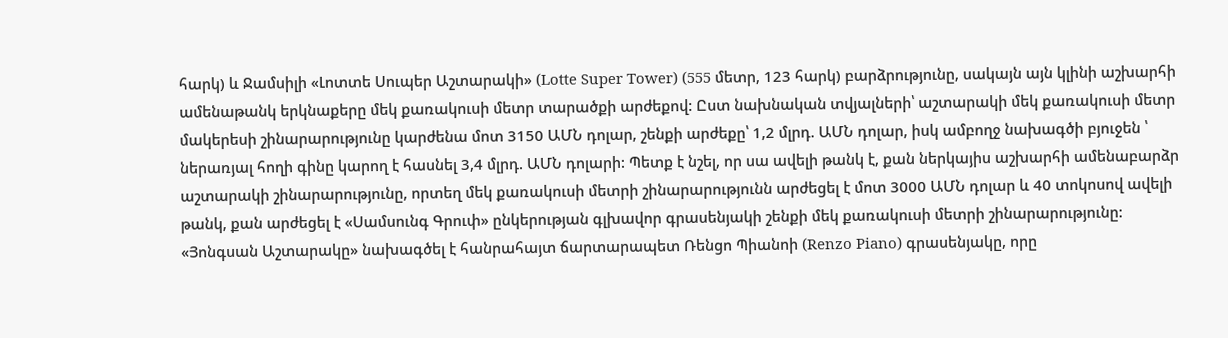հարկ) և Ջամսիլի «Լոտտե Սուպեր Աշտարակի» (Lotte Super Tower) (555 մետր, 123 հարկ) բարձրությունը, սակայն այն կլինի աշխարհի ամենաթանկ երկնաքերը մեկ քառակուսի մետր տարածքի արժեքով: Ըստ նախնական տվյալների՝ աշտարակի մեկ քառակուսի մետր մակերեսի շինարարությունը կարժենա մոտ 3150 ԱՄՆ դոլար, շենքի արժեքը՝ 1,2 մլրդ. ԱՄՆ դոլար, իսկ ամբողջ նախագծի բյուջեն ՝ ներառյալ հողի գինը կարող է հասնել 3,4 մլրդ. ԱՄՆ դոլարի: Պետք է նշել, որ սա ավելի թանկ է, քան ներկայիս աշխարհի ամենաբարձր աշտարակի շինարարությունը, որտեղ մեկ քառակուսի մետրի շինարարությունն արժեցել է մոտ 3000 ԱՄՆ դոլար և 40 տոկոսով ավելի թանկ, քան արժեցել է «Սամսունգ Գրուփ» ընկերության գլխավոր գրասենյակի շենքի մեկ քառակուսի մետրի շինարարությունը: «Յոնգսան Աշտարակը» նախագծել է հանրահայտ ճարտարապետ Ռենցո Պիանոի (Renzo Piano) գրասենյակը, որը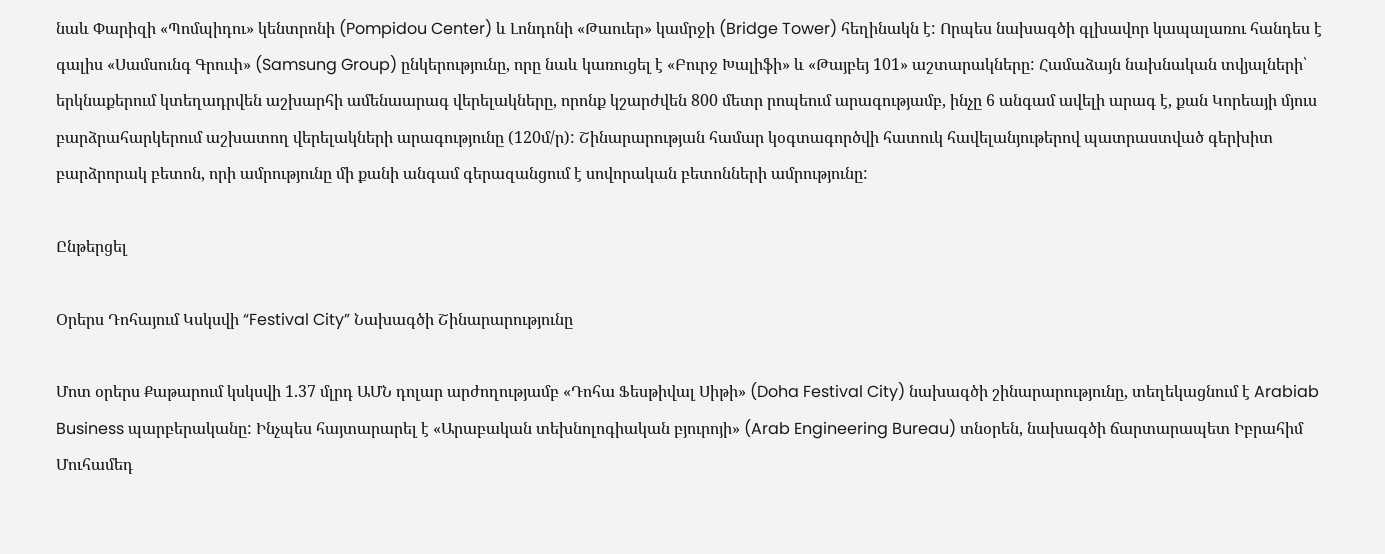նաև Փարիզի «Պոմպիդու» կենտրոնի (Pompidou Center) և Լոնդոնի «Թաուեր» կամրջի (Bridge Tower) հեղինակն է: Որպես նախագծի գլխավոր կապալառու հանդես է գալիս «Սամսունգ Գրուփ» (Samsung Group) ընկերությունը, որը նաև կառուցել է «Բուրջ Խալիֆի» և «Թայբեյ 101» աշտարակները: Համաձայն նախնական տվյալների՝ երկնաքերում կտեղադրվեն աշխարհի ամենաարագ վերելակները, որոնք կշարժվեն 800 մետր րոպեում արագությամբ, ինչը 6 անգամ ավելի արագ է, քան Կորեայի մյուս բարձրահարկերում աշխատող վերելակների արագությունը (120մ/ր): Շինարարության համար կօգտագործվի հատուկ հավելանյութերով պատրաստված գերխիտ բարձրորակ բետոն, որի ամրությունը մի քանի անգամ գերազանցում է սովորական բետոնների ամրությունը:

Ընթերցել

Օրերս Դոհայում Կսկսվի “Festival City” Նախագծի Շինարարությունը

Մոտ օրերս Քաթարում կսկսվի 1.37 մլրդ ԱՄՆ դոլար արժողությամբ «Դոհա Ֆեսթիվալ Սիթի» (Doha Festival City) նախագծի շինարարությունը, տեղեկացնում է Arabiab Business պարբերականը: Ինչպես հայտարարել է «Արաբական տեխնոլոգիական բյուրոյի» (Arab Engineering Bureau) տնօրեն, նախագծի ճարտարապետ Իբրահիմ Մուհամեդ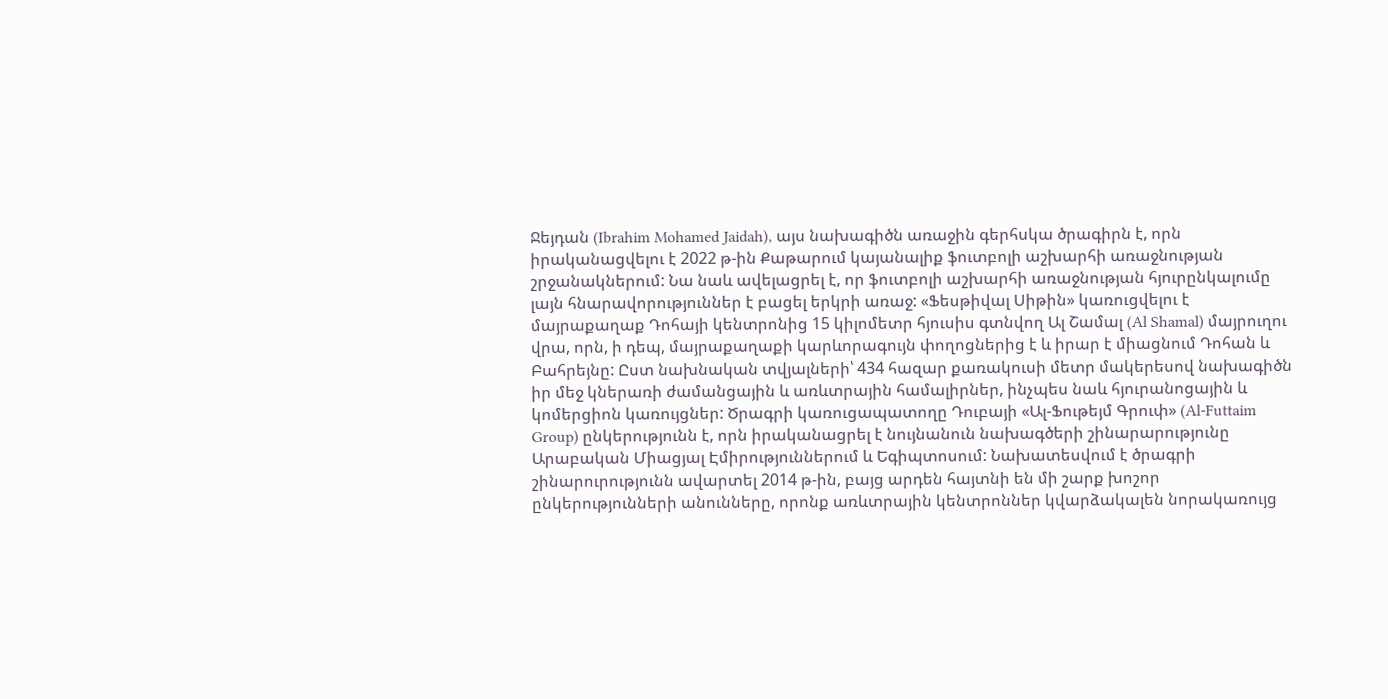Ջեյդան (Ibrahim Mohamed Jaidah), այս նախագիծն առաջին գերհսկա ծրագիրն է, որն իրականացվելու է 2022 թ-ին Քաթարում կայանալիք ֆուտբոլի աշխարհի առաջնության շրջանակներում: Նա նաև ավելացրել է, որ ֆուտբոլի աշխարհի առաջնության հյուրընկալումը լայն հնարավորություններ է բացել երկրի առաջ: «Ֆեսթիվալ Սիթին» կառուցվելու է մայրաքաղաք Դոհայի կենտրոնից 15 կիլոմետր հյուսիս գտնվող Ալ Շամալ (Al Shamal) մայրուղու վրա, որն, ի դեպ, մայրաքաղաքի կարևորագույն փողոցներից է և իրար է միացնում Դոհան և Բահրեյնը: Ըստ նախնական տվյալների՝ 434 հազար քառակուսի մետր մակերեսով նախագիծն իր մեջ կներառի ժամանցային և առևտրային համալիրներ, ինչպես նաև հյուրանոցային և կոմերցիոն կառույցներ: Ծրագրի կառուցապատողը Դուբայի «Ալ-Ֆութեյմ Գրուփ» (Al-Futtaim Group) ընկերությունն է, որն իրականացրել է նույնանուն նախագծերի շինարարությունը Արաբական Միացյալ Էմիրություններում և Եգիպտոսում: Նախատեսվում է ծրագրի շինարուրությունն ավարտել 2014 թ-ին, բայց արդեն հայտնի են մի շարք խոշոր ընկերությունների անունները, որոնք առևտրային կենտրոններ կվարձակալեն նորակառույց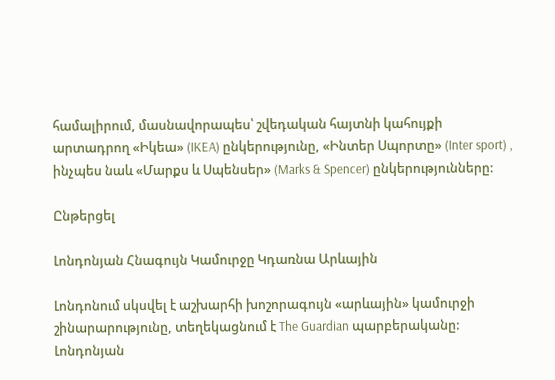համալիրում, մասնավորապես՝ շվեդական հայտնի կահույքի արտադրող «Իկեա» (IKEA) ընկերությունը, «Ինտեր Սպորտը» (Inter sport) , ինչպես նաև «Մարքս և Սպենսեր» (Marks & Spencer) ընկերությունները:

Ընթերցել

Լոնդոնյան Հնագույն Կամուրջը Կդառնա Արևային

Լոնդոնում սկսվել է աշխարհի խոշորագույն «արևային» կամուրջի շինարարությունը, տեղեկացնում է The Guardian պարբերականը: Լոնդոնյան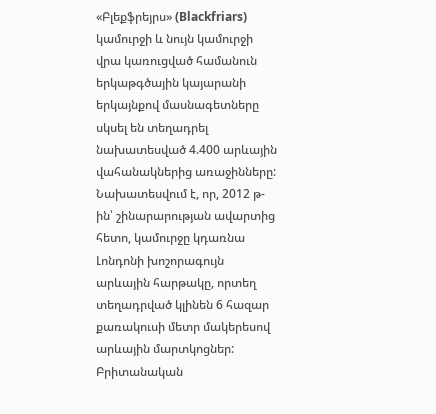«Բլեքֆրեյրս» (Blackfriars) կամուրջի և նույն կամուրջի վրա կառուցված համանուն երկաթգծային կայարանի երկայնքով մասնագետները սկսել են տեղադրել նախատեսված 4.400 արևային վահանակներից առաջինները: Նախատեսվում է, որ, 2012 թ-ին՝ շինարարության ավարտից հետո, կամուրջը կդառնա Լոնդոնի խոշորագույն արևային հարթակը, որտեղ տեղադրված կլինեն 6 հազար քառակուսի մետր մակերեսով արևային մարտկոցներ: Բրիտանական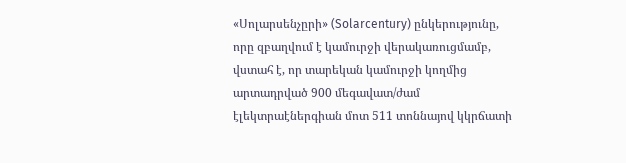«Սոլարսենչըրի» (Solarcentury) ընկերությունը, որը զբաղվում է կամուրջի վերակառուցմամբ, վստահ է, որ տարեկան կամուրջի կողմից արտադրված 900 մեգավատ/ժամ էլեկտրաէներգիան մոտ 511 տոննայով կկրճատի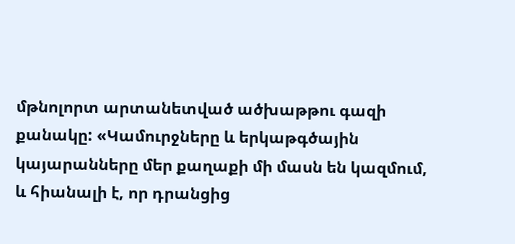մթնոլորտ արտանետված ածխաթթու գազի քանակը: «Կամուրջները և երկաթգծային կայարանները մեր քաղաքի մի մասն են կազմում, և հիանալի է, որ դրանցից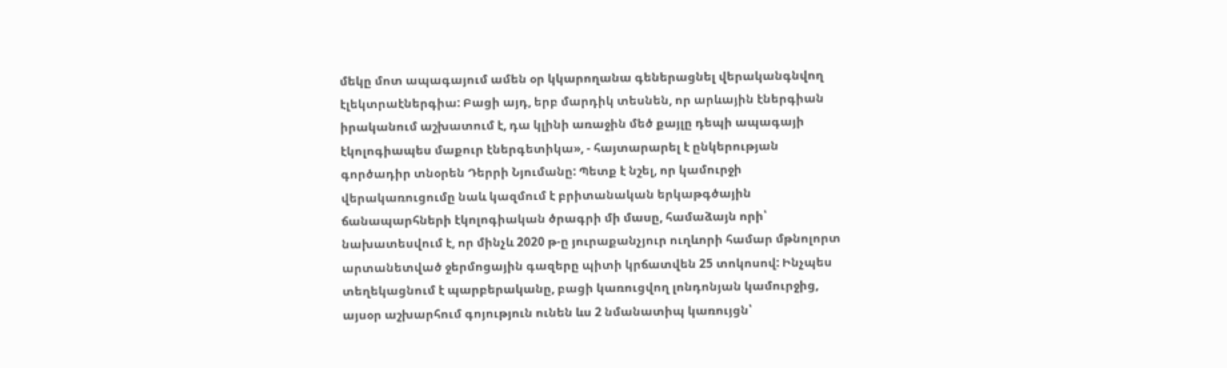մեկը մոտ ապագայում ամեն օր կկարողանա գեներացնել վերականգնվող էլեկտրաէներգիա: Բացի այդ, երբ մարդիկ տեսնեն, որ արևային էներգիան իրականում աշխատում է, դա կլինի առաջին մեծ քայլը դեպի ապագայի էկոլոգիապես մաքուր էներգետիկա», - հայտարարել է ընկերության գործադիր տնօրեն Դերրի Նյումանը: Պետք է նշել, որ կամուրջի վերակառուցումը նաև կազմում է բրիտանական երկաթգծային ճանապարհների էկոլոգիական ծրագրի մի մասը, համաձայն որի՝ նախատեսվում է, որ մինչև 2020 թ-ը յուրաքանչյուր ուղևորի համար մթնոլորտ արտանետված ջերմոցային գազերը պիտի կրճատվեն 25 տոկոսով: Ինչպես տեղեկացնում է պարբերականը, բացի կառուցվող լոնդոնյան կամուրջից, այսօր աշխարհում գոյություն ունեն ևս 2 նմանատիպ կառույցն՝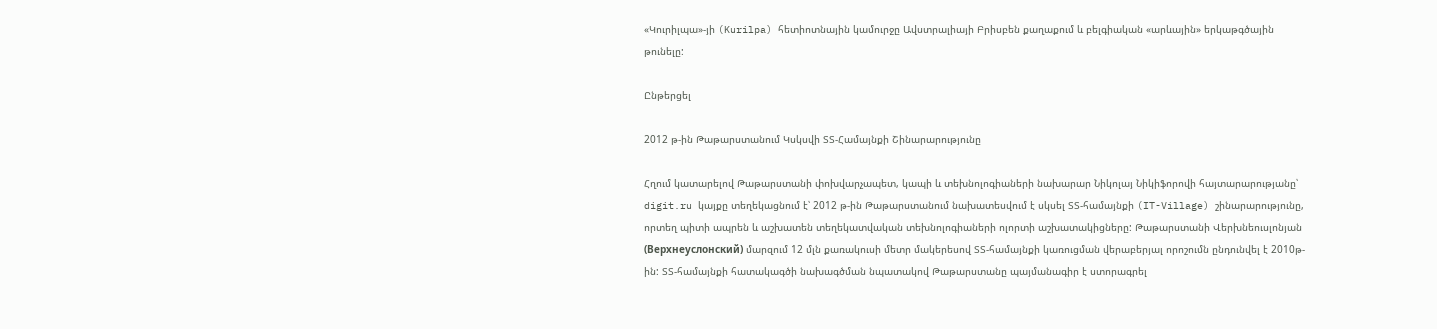«Կուրիլպա»-յի (Kurilpa) հետիոտնային կամուրջը Ավստրալիայի Բրիսբեն քաղաքում և բելգիական «արևային» երկաթգծային թունելը:

Ընթերցել

2012 թ-ին Թաթարստանում Կսկսվի ՏՏ-Համայնքի Շինարարությունը

Հղում կատարելով Թաթարստանի փոխվարչապետ, կապի և տեխնոլոգիաների նախարար Նիկոլայ Նիկիֆորովի հայտարարությանը՝ digit.ru կայքը տեղեկացնում է՝ 2012 թ-ին Թաթարստանում նախատեսվում է սկսել ՏՏ-համայնքի (IT-Village) շինարարությունը, որտեղ պիտի ապրեն և աշխատեն տեղեկատվական տեխնոլոգիաների ոլորտի աշխատակիցները: Թաթարստանի Վերխնեուսլոնյան (Верхнеуслонский) մարզում 12 մլն քառակուսի մետր մակերեսով ՏՏ-համայնքի կառուցման վերաբերյալ որոշումն ընդունվել է 2010թ-ին: ՏՏ-համայնքի հատակագծի նախագծման նպատակով Թաթարստանը պայմանագիր է ստորագրել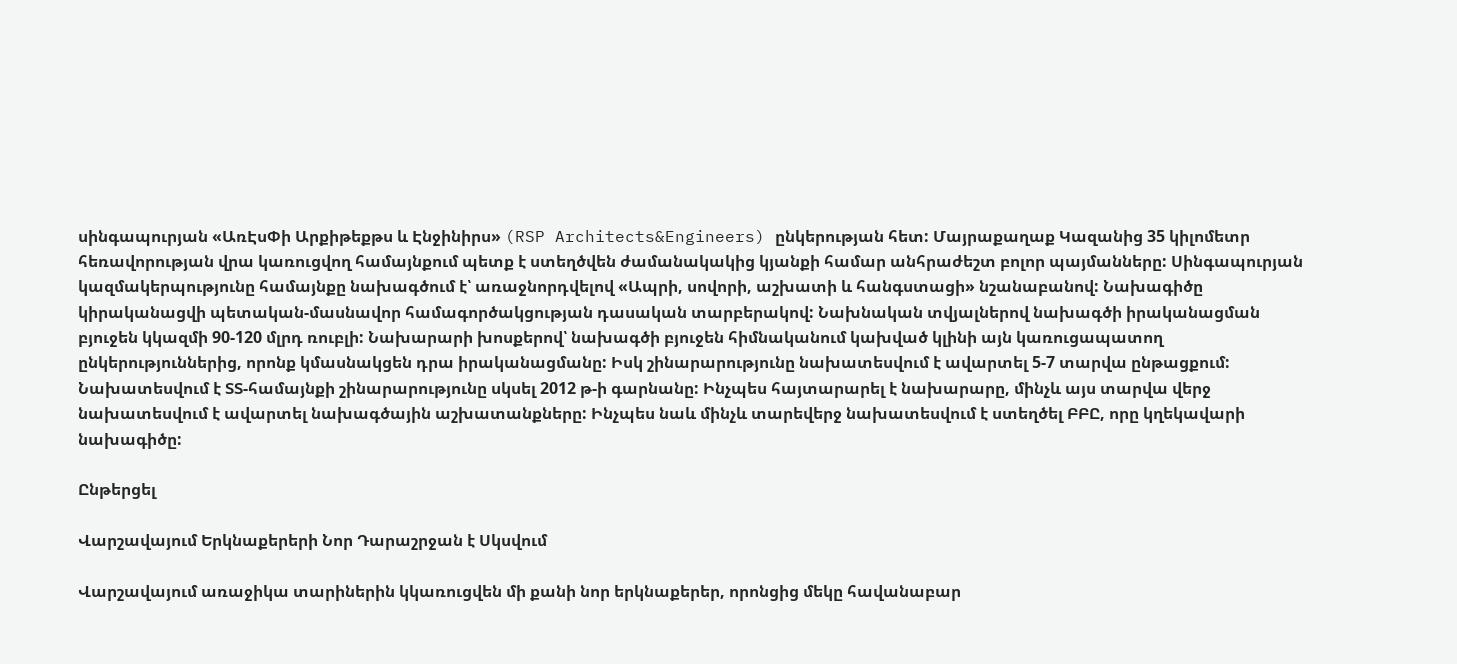սինգապուրյան «ԱռԷսՓի Արքիթեքթս և Էնջինիրս» (RSP Architects&Engineers) ընկերության հետ: Մայրաքաղաք Կազանից 35 կիլոմետր հեռավորության վրա կառուցվող համայնքում պետք է ստեղծվեն ժամանակակից կյանքի համար անհրաժեշտ բոլոր պայմանները: Սինգապուրյան կազմակերպությունը համայնքը նախագծում է՝ առաջնորդվելով «Ապրի, սովորի, աշխատի և հանգստացի» նշանաբանով: Նախագիծը կիրականացվի պետական-մասնավոր համագործակցության դասական տարբերակով: Նախնական տվյալներով նախագծի իրականացման բյուջեն կկազմի 90-120 մլրդ ռուբլի: Նախարարի խոսքերով՝ նախագծի բյուջեն հիմնականում կախված կլինի այն կառուցապատող ընկերություններից, որոնք կմասնակցեն դրա իրականացմանը: Իսկ շինարարությունը նախատեսվում է ավարտել 5-7 տարվա ընթացքում: Նախատեսվում է ՏՏ-համայնքի շինարարությունը սկսել 2012 թ-ի գարնանը: Ինչպես հայտարարել է նախարարը, մինչև այս տարվա վերջ նախատեսվում է ավարտել նախագծային աշխատանքները: Ինչպես նաև մինչև տարեվերջ նախատեսվում է ստեղծել ԲԲԸ, որը կղեկավարի նախագիծը:

Ընթերցել

Վարշավայում Երկնաքերերի Նոր Դարաշրջան է Սկսվում

Վարշավայում առաջիկա տարիներին կկառուցվեն մի քանի նոր երկնաքերեր, որոնցից մեկը հավանաբար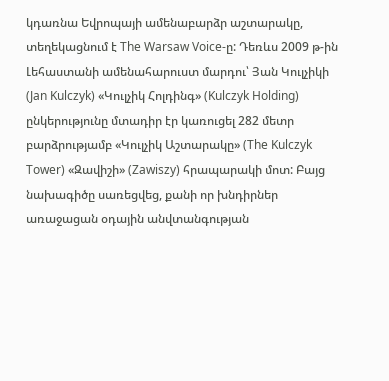կդառնա Եվրոպայի ամենաբարձր աշտարակը, տեղեկացնում է The Warsaw Voice-ը: Դեռևս 2009 թ-ին Լեհաստանի ամենահարուստ մարդու՝ Յան Կուլչիկի (Jan Kulczyk) «Կուլչիկ Հոլդինգ» (Kulczyk Holding) ընկերությունը մտադիր էր կառուցել 282 մետր բարձրությամբ «Կուլչիկ Աշտարակը» (The Kulczyk Tower) «Զավիշի» (Zawiszy) հրապարակի մոտ: Բայց նախագիծը սառեցվեց, քանի որ խնդիրներ առաջացան օդային անվտանգության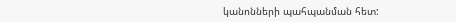կանոնների պահպանման հետ: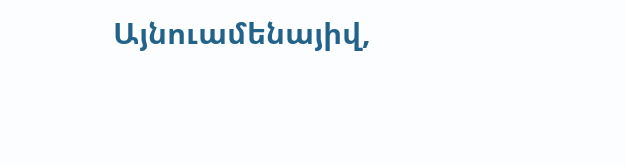Այնուամենայիվ,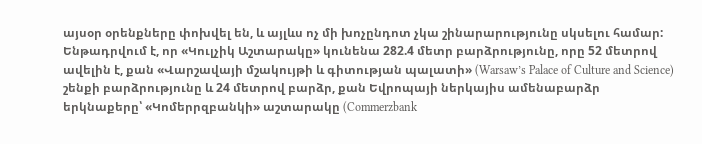այսօր օրենքները փոխվել են, և այլևս ոչ մի խոչընդոտ չկա շինարարությունը սկսելու համար: Ենթադրվում է, որ «Կուլչիկ Աշտարակը» կունենա 282.4 մետր բարձրությունը, որը 52 մետրով ավելին է, քան «Վարշավայի մշակույթի և գիտության պալատի» (Warsaw’s Palace of Culture and Science) շենքի բարձրությունը և 24 մետրով բարձր, քան Եվրոպայի ներկայիս ամենաբարձր երկնաքերը՝ «Կոմերրզբանկի» աշտարակը (Commerzbank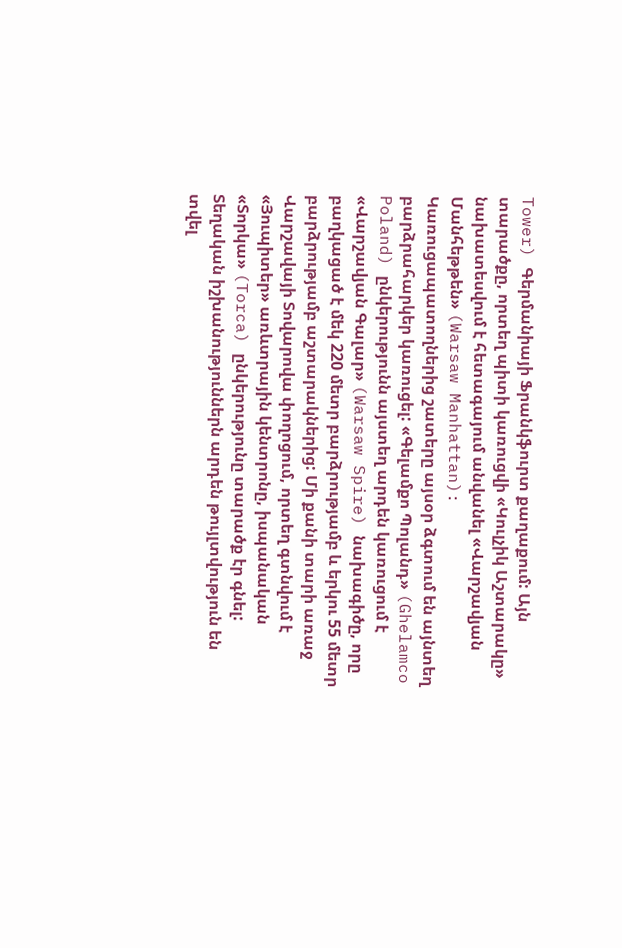Tower) Գերմանիայի Ֆրանկֆուրտ քաղաքում: Այն տարածքը, որտեղ պիտի կառուցվի «Կուլչիկ Աշտարակը» նախատեսվում է հետագայում անվանել «Վարշավյան Մանհեթթեն» (Warsaw Manhattan): Կառուցապատողներից շատերը այսօր ձգտում են այնտեղ բարձրահարկեր կառուցել: «Գելամքո Պոլանդ» (Ghelamco Poland) ընկերությունն այստեղ արդեն կառուցում է «Վարշավյան Գալար» (Warsaw Spire) նախագիծը, որը բաղկացած է մեկ 220 մետր բարձրությամբ և երկու 55 մետր բարձրությամբ աշտարակներից: Մի քանի տարի առաջ Վարշավայի Տովարովա փողոցում, որտեղ գտնվում է «Յուպիտեր» առևտրային կենտրոնը, իսպանական «Տորկա» (Torca) ընկերությունը տարածք էր գնել: Տեղական իշխանություններն արդեն թույլտվություն են տվել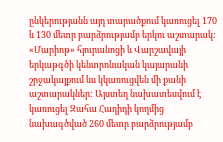ընկերությանն այդ տարածքում կառուցել 170 և 130 մետր բարձրությամբ երկու աշտարակ: «Մարիոթ» հյուրանոցի և Վարշավայի երկաթգծի կենտրոնական կայարանի շրջակայքում ևս կկառուցվեն մի քանի աշտարակներ: Այստեղ նախատեսվում է կառուցել Զահա Հադիդի կողմից նախագծված 260 մետր բարձրությամբ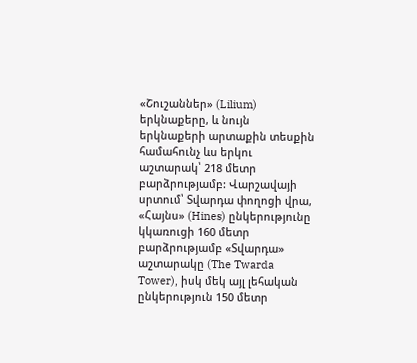«Շուշաններ» (Lilium) երկնաքերը, և նույն երկնաքերի արտաքին տեսքին համահունչ ևս երկու աշտարակ՝ 218 մետր բարձրությամբ: Վարշավայի սրտում՝ Տվարդա փողոցի վրա, «Հայնս» (Hines) ընկերությունը կկառուցի 160 մետր բարձրությամբ «Տվարդա» աշտարակը (The Twarda Tower), իսկ մեկ այլ լեհական ընկերություն 150 մետր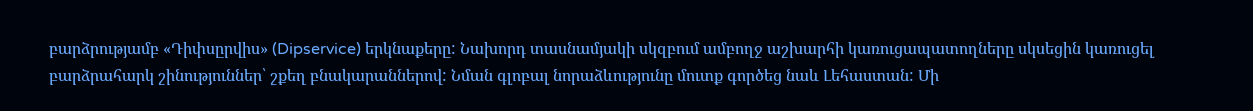բարձրությամբ «Դիփսըրվիս» (Dipservice) երկնաքերը: Նախորդ տասնամյակի սկզբում ամբողջ աշխարհի կառուցապատողները սկսեցին կառուցել բարձրահարկ շինություններ՝ շքեղ բնակարաններով: Նման գլոբալ նորաձևությունը մուտք գործեց նաև Լեհաստան: Մի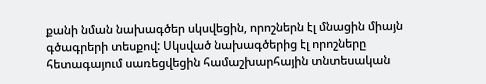քանի նման նախագծեր սկսվեցին, որոշներն էլ մնացին միայն գծագրերի տեսքով: Սկսված նախագծերից էլ որոշները հետագայում սառեցվեցին համաշխարհային տնտեսական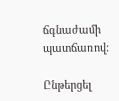ճգնաժամի պատճառով:

Ընթերցել